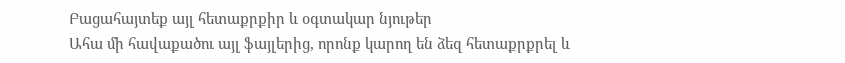Բացահայտեք այլ հետաքրքիր և օգտակար նյութեր
Ահա մի հավաքածու այլ ֆայլերից, որոնք կարող են ձեզ հետաքրքրել և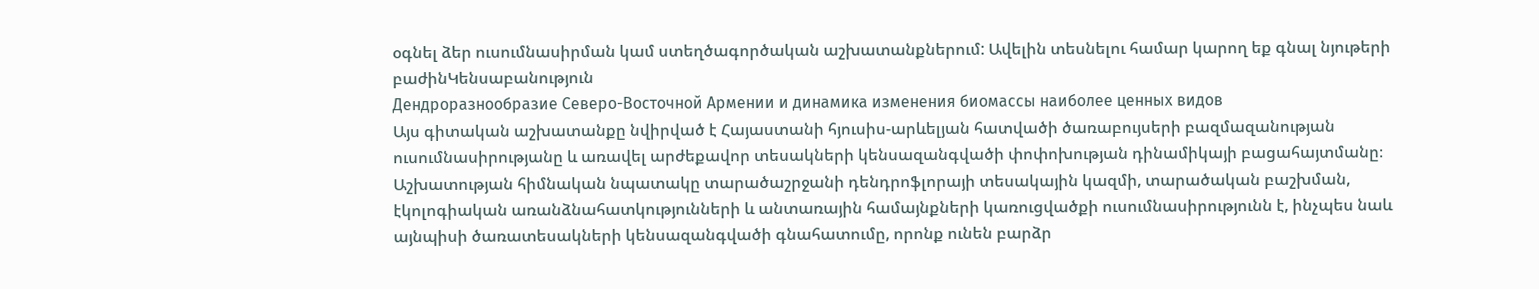օգնել ձեր ուսումնասիրման կամ ստեղծագործական աշխատանքներում: Ավելին տեսնելու համար կարող եք գնալ նյութերի բաժինԿենսաբանություն
Дендроразнообразие Северо-Восточной Армении и динамика изменения биомассы наиболее ценных видов
Այս գիտական աշխատանքը նվիրված է Հայաստանի հյուսիս-արևելյան հատվածի ծառաբույսերի բազմազանության ուսումնասիրությանը և առավել արժեքավոր տեսակների կենսազանգվածի փոփոխության դինամիկայի բացահայտմանը։ Աշխատության հիմնական նպատակը տարածաշրջանի դենդրոֆլորայի տեսակային կազմի, տարածական բաշխման, էկոլոգիական առանձնահատկությունների և անտառային համայնքների կառուցվածքի ուսումնասիրությունն է, ինչպես նաև այնպիսի ծառատեսակների կենսազանգվածի գնահատումը, որոնք ունեն բարձր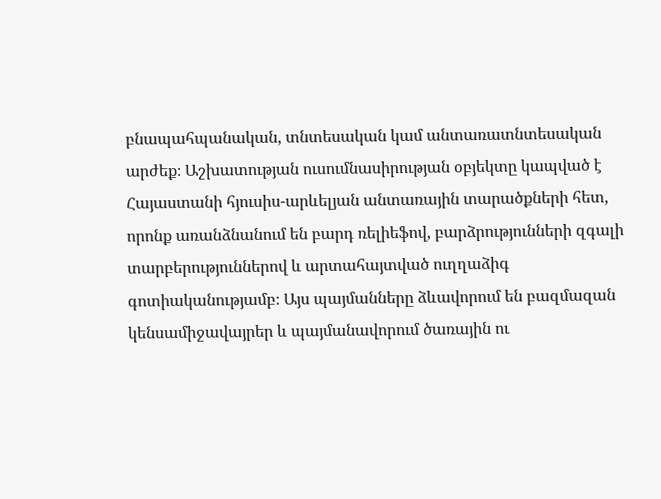բնապահպանական, տնտեսական կամ անտառատնտեսական արժեք։ Աշխատության ուսումնասիրության օբյեկտը կապված է Հայաստանի հյուսիս-արևելյան անտառային տարածքների հետ, որոնք առանձնանում են բարդ ռելիեֆով, բարձրությունների զգալի տարբերություններով և արտահայտված ուղղաձիգ գոտիականությամբ։ Այս պայմանները ձևավորում են բազմազան կենսամիջավայրեր և պայմանավորում ծառային ու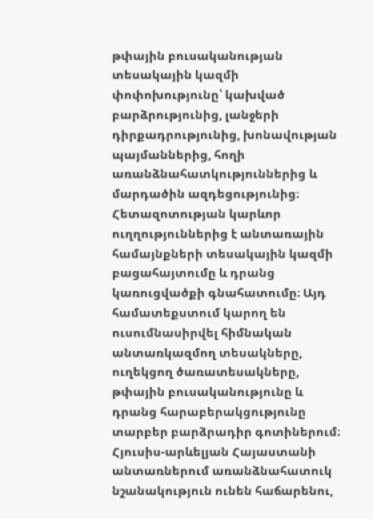թփային բուսականության տեսակային կազմի փոփոխությունը՝ կախված բարձրությունից, լանջերի դիրքադրությունից, խոնավության պայմաններից, հողի առանձնահատկություններից և մարդածին ազդեցությունից։ Հետազոտության կարևոր ուղղություններից է անտառային համայնքների տեսակային կազմի բացահայտումը և դրանց կառուցվածքի գնահատումը։ Այդ համատեքստում կարող են ուսումնասիրվել հիմնական անտառկազմող տեսակները, ուղեկցող ծառատեսակները, թփային բուսականությունը և դրանց հարաբերակցությունը տարբեր բարձրադիր գոտիներում։ Հյուսիս-արևելյան Հայաստանի անտառներում առանձնահատուկ նշանակություն ունեն հաճարենու,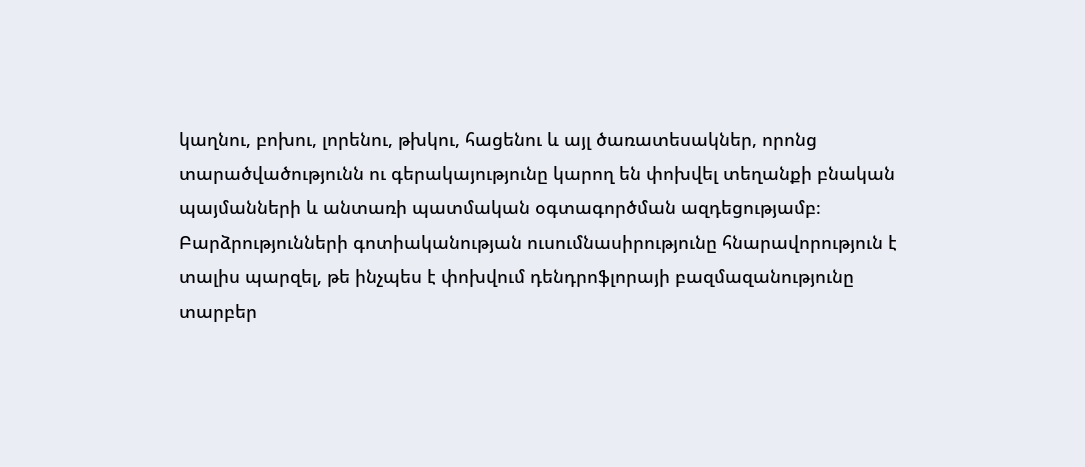կաղնու, բոխու, լորենու, թխկու, հացենու և այլ ծառատեսակներ, որոնց տարածվածությունն ու գերակայությունը կարող են փոխվել տեղանքի բնական պայմանների և անտառի պատմական օգտագործման ազդեցությամբ։ Բարձրությունների գոտիականության ուսումնասիրությունը հնարավորություն է տալիս պարզել, թե ինչպես է փոխվում դենդրոֆլորայի բազմազանությունը տարբեր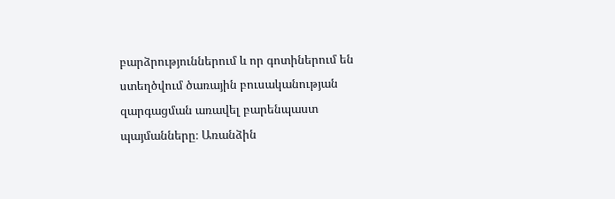բարձրություններում և որ գոտիներում են ստեղծվում ծառային բուսականության զարգացման առավել բարենպաստ պայմանները։ Առանձին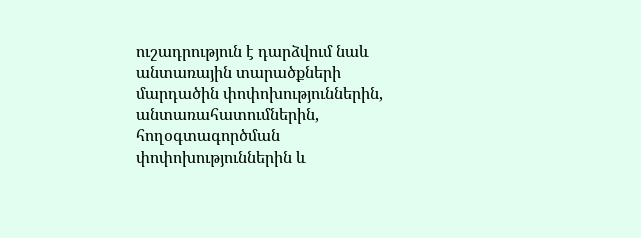ուշադրություն է դարձվում նաև անտառային տարածքների մարդածին փոփոխություններին, անտառահատումներին, հողօգտագործման փոփոխություններին և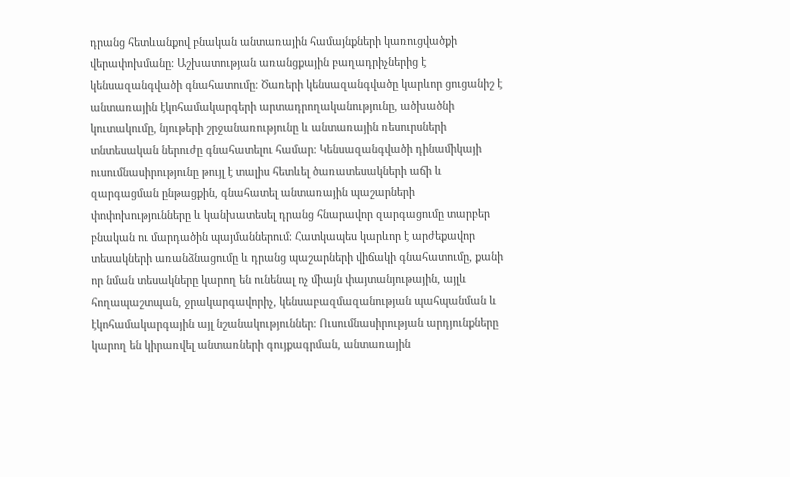դրանց հետևանքով բնական անտառային համայնքների կառուցվածքի վերափոխմանը։ Աշխատության առանցքային բաղադրիչներից է կենսազանգվածի գնահատումը։ Ծառերի կենսազանգվածը կարևոր ցուցանիշ է անտառային էկոհամակարգերի արտադրողականությունը, ածխածնի կուտակումը, նյութերի շրջանառությունը և անտառային ռեսուրսների տնտեսական ներուժը գնահատելու համար։ Կենսազանգվածի դինամիկայի ուսումնասիրությունը թույլ է տալիս հետևել ծառատեսակների աճի և զարգացման ընթացքին, գնահատել անտառային պաշարների փոփոխությունները և կանխատեսել դրանց հնարավոր զարգացումը տարբեր բնական ու մարդածին պայմաններում։ Հատկապես կարևոր է արժեքավոր տեսակների առանձնացումը և դրանց պաշարների վիճակի գնահատումը, քանի որ նման տեսակները կարող են ունենալ ոչ միայն փայտանյութային, այլև հողապաշտպան, ջրակարգավորիչ, կենսաբազմազանության պահպանման և էկոհամակարգային այլ նշանակություններ։ Ուսումնասիրության արդյունքները կարող են կիրառվել անտառների գույքագրման, անտառային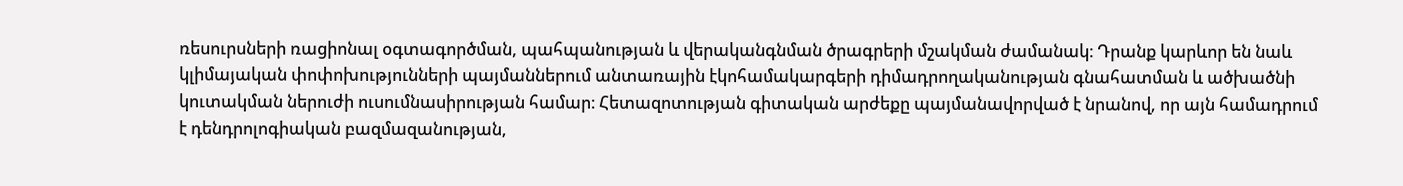ռեսուրսների ռացիոնալ օգտագործման, պահպանության և վերականգնման ծրագրերի մշակման ժամանակ։ Դրանք կարևոր են նաև կլիմայական փոփոխությունների պայմաններում անտառային էկոհամակարգերի դիմադրողականության գնահատման և ածխածնի կուտակման ներուժի ուսումնասիրության համար։ Հետազոտության գիտական արժեքը պայմանավորված է նրանով, որ այն համադրում է դենդրոլոգիական բազմազանության,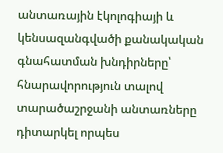անտառային էկոլոգիայի և կենսազանգվածի քանակական գնահատման խնդիրները՝ հնարավորություն տալով տարածաշրջանի անտառները դիտարկել որպես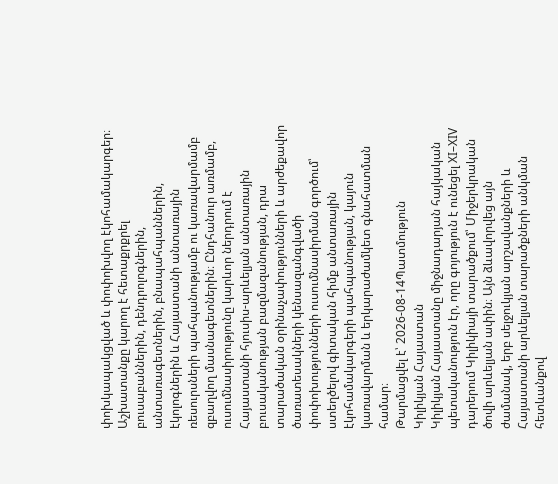փոխկապակցված և փոփոխվող էկոհամակարգեր։ Աշխատանքը կարող է հետաքրքրել բուսաբաններին, դենդրոլոգներին, անտառագետներին, բնապահպաններին, էկոլոգներին և Հայաստանի անտառային ռեսուրսների պահպանությամբ ու կառավարմամբ զբաղվող մասնագետներին։ Ընդհանուր առմամբ, ուսումնասիրությունը կարևոր ներդրում է Հայաստանի հյուսիս-արևելյան անտառային բուսականության բազմազանության, դրա տարածական օրինաչափությունների և արժեքավոր ծառատեսակների կենսազանգվածի փոփոխությունների ուսումնասիրման գործում՝ ստեղծելով գիտական հիմք անտառային էկոհամակարգերի պահպանության, կայուն կառավարման և երկարաժամկետ գնահատման համար։
Թարմացվել է՝ 2026-08-14Պատմություն
Կիլիկյան Հայաստան
Կիլիկյան Հայաստանը միջնադարյան հայկական պետականություն էր, որը գոյություն է ունեցել XI–XIV դարերում Կիլիկիայի տարածքում՝ Միջերկրական ծովի արևելյան ափին։ Այն ձևավորվեց այն ժամանակ, երբ սելջուկյան արշավանքների և Հայաստանի արևելյան տարածքների անկման հետևանքով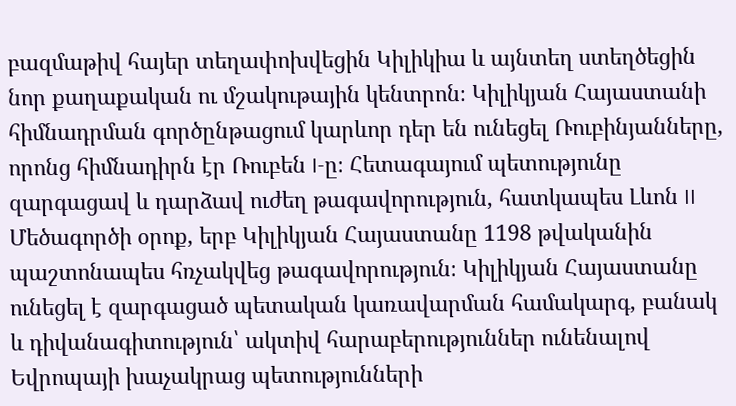բազմաթիվ հայեր տեղափոխվեցին Կիլիկիա և այնտեղ ստեղծեցին նոր քաղաքական ու մշակութային կենտրոն։ Կիլիկյան Հայաստանի հիմնադրման գործընթացում կարևոր դեր են ունեցել Ռուբինյանները, որոնց հիմնադիրն էր Ռուբեն I-ը։ Հետագայում պետությունը զարգացավ և դարձավ ուժեղ թագավորություն, հատկապես Լևոն II Մեծագործի օրոք, երբ Կիլիկյան Հայաստանը 1198 թվականին պաշտոնապես հռչակվեց թագավորություն։ Կիլիկյան Հայաստանը ունեցել է զարգացած պետական կառավարման համակարգ, բանակ և դիվանագիտություն՝ ակտիվ հարաբերություններ ունենալով Եվրոպայի խաչակրաց պետությունների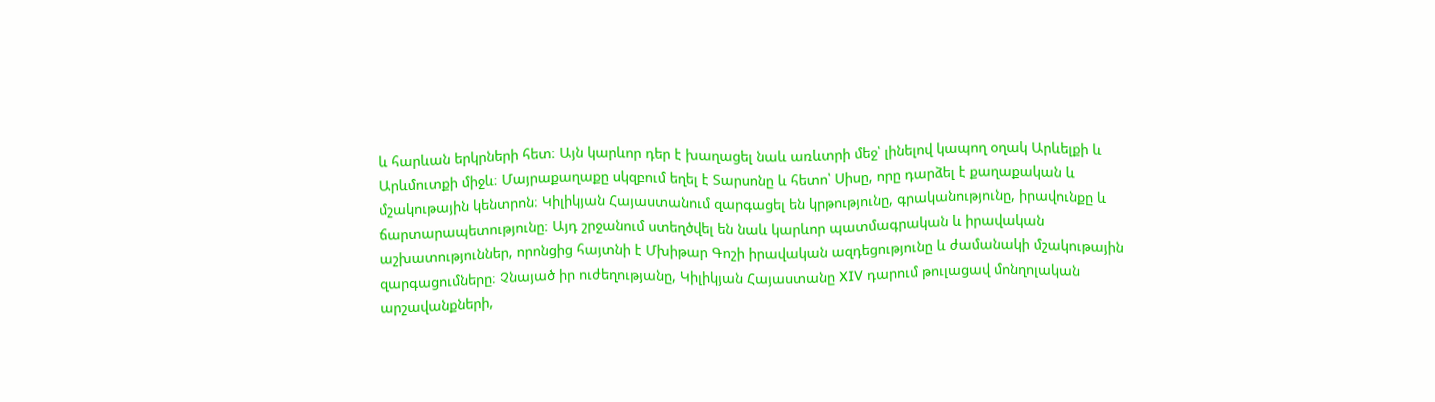և հարևան երկրների հետ։ Այն կարևոր դեր է խաղացել նաև առևտրի մեջ՝ լինելով կապող օղակ Արևելքի և Արևմուտքի միջև։ Մայրաքաղաքը սկզբում եղել է Տարսոնը և հետո՝ Սիսը, որը դարձել է քաղաքական և մշակութային կենտրոն։ Կիլիկյան Հայաստանում զարգացել են կրթությունը, գրականությունը, իրավունքը և ճարտարապետությունը։ Այդ շրջանում ստեղծվել են նաև կարևոր պատմագրական և իրավական աշխատություններ, որոնցից հայտնի է Մխիթար Գոշի իրավական ազդեցությունը և ժամանակի մշակութային զարգացումները։ Չնայած իր ուժեղությանը, Կիլիկյան Հայաստանը XIV դարում թուլացավ մոնղոլական արշավանքների,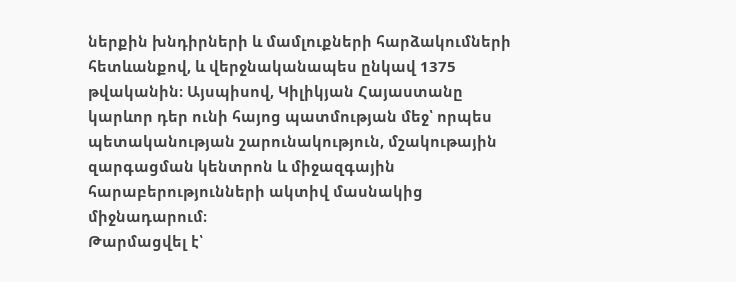ներքին խնդիրների և մամլուքների հարձակումների հետևանքով, և վերջնականապես ընկավ 1375 թվականին։ Այսպիսով, Կիլիկյան Հայաստանը կարևոր դեր ունի հայոց պատմության մեջ՝ որպես պետականության շարունակություն, մշակութային զարգացման կենտրոն և միջազգային հարաբերությունների ակտիվ մասնակից միջնադարում։
Թարմացվել է՝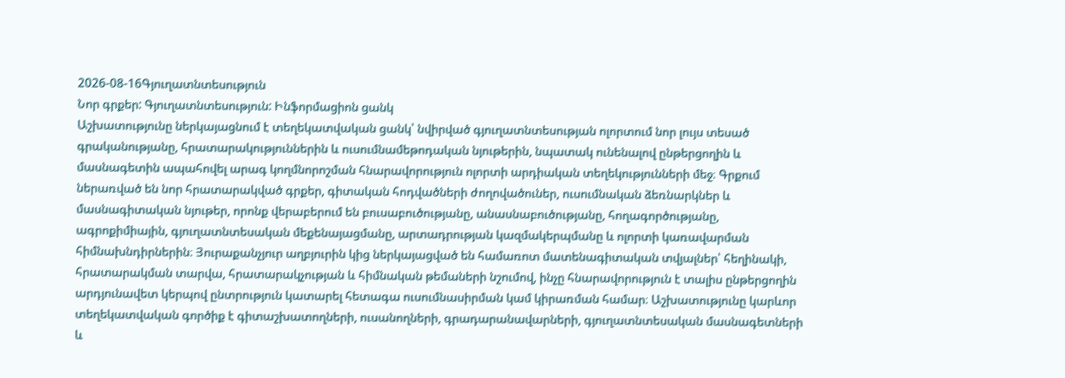2026-08-16Գյուղատնտեսություն
Նոր գրքեր: Գյուղատնտեսություն: Ինֆորմացիոն ցանկ
Աշխատությունը ներկայացնում է տեղեկատվական ցանկ՝ նվիրված գյուղատնտեսության ոլորտում նոր լույս տեսած գրականությանը, հրատարակություններին և ուսումնամեթոդական նյութերին, նպատակ ունենալով ընթերցողին և մասնագետին ապահովել արագ կողմնորոշման հնարավորություն ոլորտի արդիական տեղեկությունների մեջ։ Գրքում ներառված են նոր հրատարակված գրքեր, գիտական հոդվածների ժողովածուներ, ուսումնական ձեռնարկներ և մասնագիտական նյութեր, որոնք վերաբերում են բուսաբուծությանը, անասնաբուծությանը, հողագործությանը, ագրոքիմիային, գյուղատնտեսական մեքենայացմանը, արտադրության կազմակերպմանը և ոլորտի կառավարման հիմնախնդիրներին։ Յուրաքանչյուր աղբյուրին կից ներկայացված են համառոտ մատենագիտական տվյալներ՝ հեղինակի, հրատարակման տարվա, հրատարակչության և հիմնական թեմաների նշումով, ինչը հնարավորություն է տալիս ընթերցողին արդյունավետ կերպով ընտրություն կատարել հետագա ուսումնասիրման կամ կիրառման համար։ Աշխատությունը կարևոր տեղեկատվական գործիք է գիտաշխատողների, ուսանողների, գրադարանավարների, գյուղատնտեսական մասնագետների և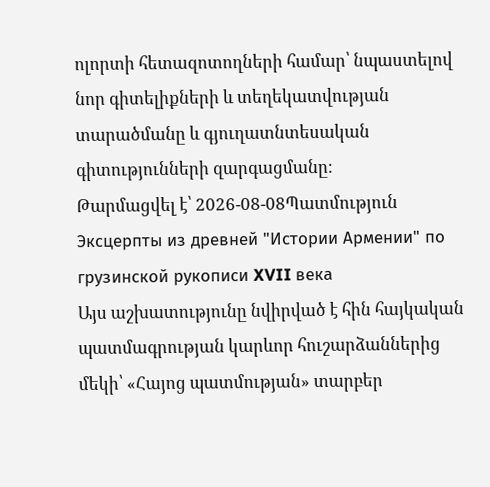ոլորտի հետազոտողների համար՝ նպաստելով նոր գիտելիքների և տեղեկատվության տարածմանը և գյուղատնտեսական գիտությունների զարգացմանը։
Թարմացվել է՝ 2026-08-08Պատմություն
Эксцерпты из древней "Истории Армении" по грузинской рукописи XVII века
Այս աշխատությունը նվիրված է հին հայկական պատմագրության կարևոր հուշարձաններից մեկի՝ «Հայոց պատմության» տարբեր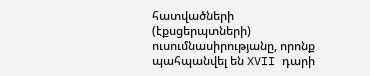հատվածների (էքսցերպտների) ուսումնասիրությանը, որոնք պահպանվել են XVII դարի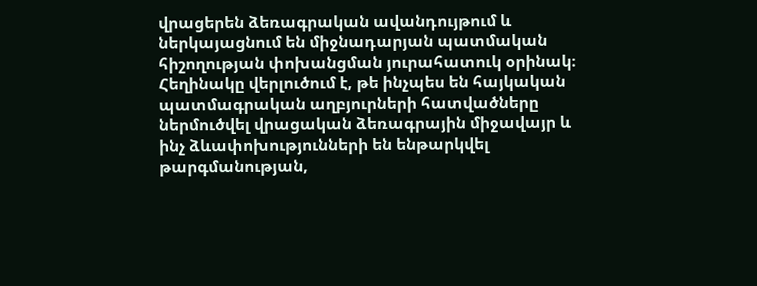վրացերեն ձեռագրական ավանդույթում և ներկայացնում են միջնադարյան պատմական հիշողության փոխանցման յուրահատուկ օրինակ։ Հեղինակը վերլուծում է, թե ինչպես են հայկական պատմագրական աղբյուրների հատվածները ներմուծվել վրացական ձեռագրային միջավայր և ինչ ձևափոխությունների են ենթարկվել թարգմանության,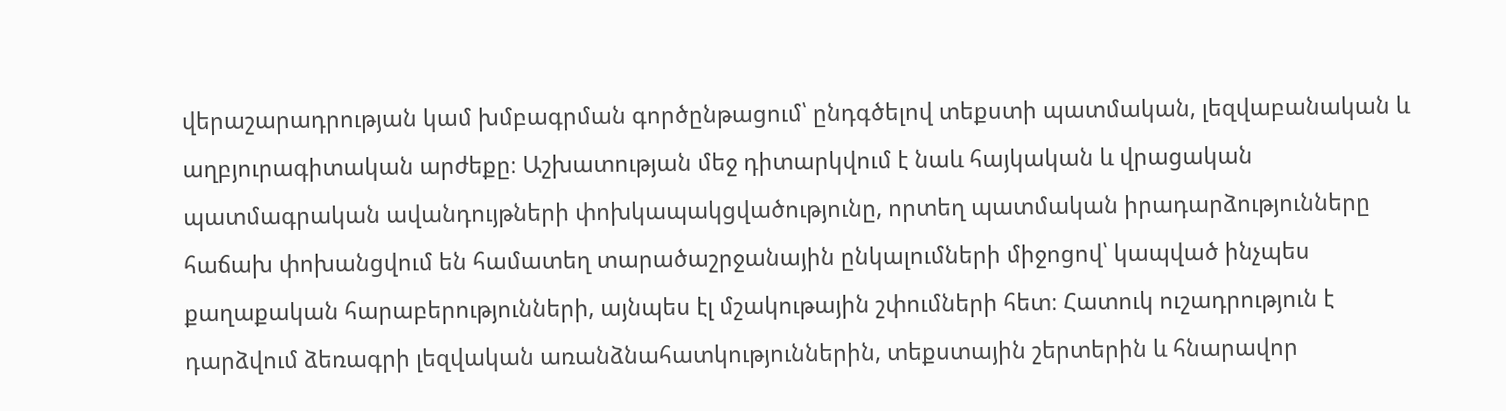վերաշարադրության կամ խմբագրման գործընթացում՝ ընդգծելով տեքստի պատմական, լեզվաբանական և աղբյուրագիտական արժեքը։ Աշխատության մեջ դիտարկվում է նաև հայկական և վրացական պատմագրական ավանդույթների փոխկապակցվածությունը, որտեղ պատմական իրադարձությունները հաճախ փոխանցվում են համատեղ տարածաշրջանային ընկալումների միջոցով՝ կապված ինչպես քաղաքական հարաբերությունների, այնպես էլ մշակութային շփումների հետ։ Հատուկ ուշադրություն է դարձվում ձեռագրի լեզվական առանձնահատկություններին, տեքստային շերտերին և հնարավոր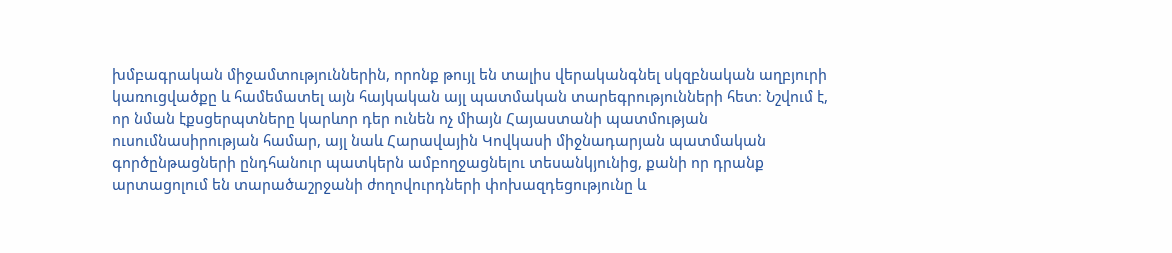խմբագրական միջամտություններին, որոնք թույլ են տալիս վերականգնել սկզբնական աղբյուրի կառուցվածքը և համեմատել այն հայկական այլ պատմական տարեգրությունների հետ։ Նշվում է, որ նման էքսցերպտները կարևոր դեր ունեն ոչ միայն Հայաստանի պատմության ուսումնասիրության համար, այլ նաև Հարավային Կովկասի միջնադարյան պատմական գործընթացների ընդհանուր պատկերն ամբողջացնելու տեսանկյունից, քանի որ դրանք արտացոլում են տարածաշրջանի ժողովուրդների փոխազդեցությունը և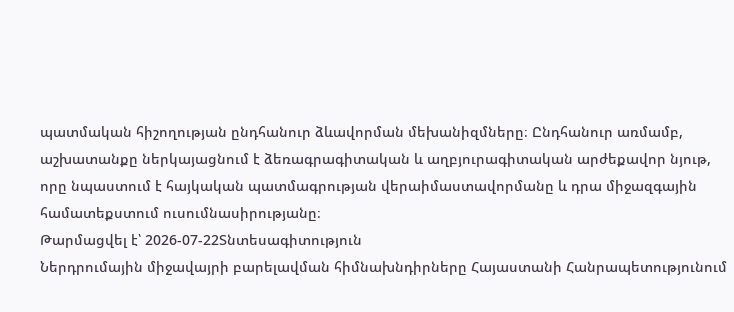պատմական հիշողության ընդհանուր ձևավորման մեխանիզմները։ Ընդհանուր առմամբ, աշխատանքը ներկայացնում է ձեռագրագիտական և աղբյուրագիտական արժեքավոր նյութ, որը նպաստում է հայկական պատմագրության վերաիմաստավորմանը և դրա միջազգային համատեքստում ուսումնասիրությանը։
Թարմացվել է՝ 2026-07-22Տնտեսագիտություն
Ներդրումային միջավայրի բարելավման հիմնախնդիրները Հայաստանի Հանրապետությունում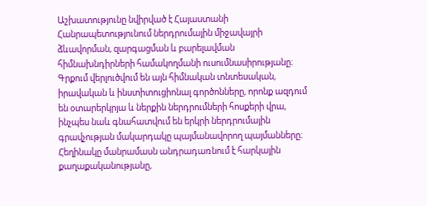Աշխատությունը նվիրված է Հայաստանի Հանրապետությունում ներդրումային միջավայրի ձևավորման, զարգացման և բարելավման հիմնախնդիրների համակողմանի ուսումնասիրությանը։ Գրքում վերլուծվում են այն հիմնական տնտեսական, իրավական և ինստիտուցիոնալ գործոնները, որոնք ազդում են օտարերկրյա և ներքին ներդրումների հոսքերի վրա, ինչպես նաև գնահատվում են երկրի ներդրումային գրավչության մակարդակը պայմանավորող պայմանները։ Հեղինակը մանրամասն անդրադառնում է հարկային քաղաքականությանը,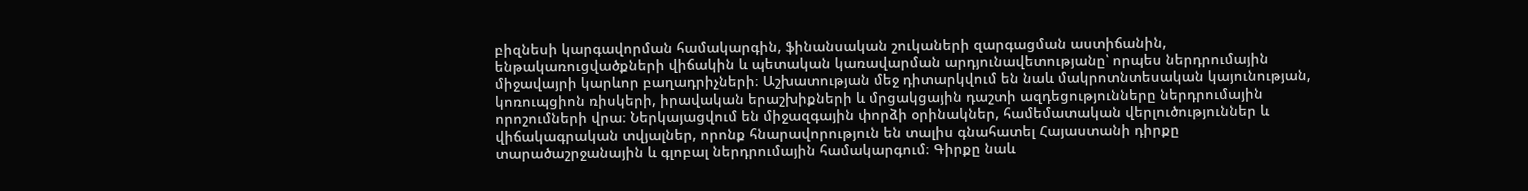բիզնեսի կարգավորման համակարգին, ֆինանսական շուկաների զարգացման աստիճանին, ենթակառուցվածքների վիճակին և պետական կառավարման արդյունավետությանը՝ որպես ներդրումային միջավայրի կարևոր բաղադրիչների։ Աշխատության մեջ դիտարկվում են նաև մակրոտնտեսական կայունության, կոռուպցիոն ռիսկերի, իրավական երաշխիքների և մրցակցային դաշտի ազդեցությունները ներդրումային որոշումների վրա։ Ներկայացվում են միջազգային փորձի օրինակներ, համեմատական վերլուծություններ և վիճակագրական տվյալներ, որոնք հնարավորություն են տալիս գնահատել Հայաստանի դիրքը տարածաշրջանային և գլոբալ ներդրումային համակարգում։ Գիրքը նաև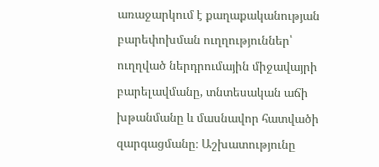առաջարկում է քաղաքականության բարեփոխման ուղղություններ՝ ուղղված ներդրումային միջավայրի բարելավմանը, տնտեսական աճի խթանմանը և մասնավոր հատվածի զարգացմանը։ Աշխատությունը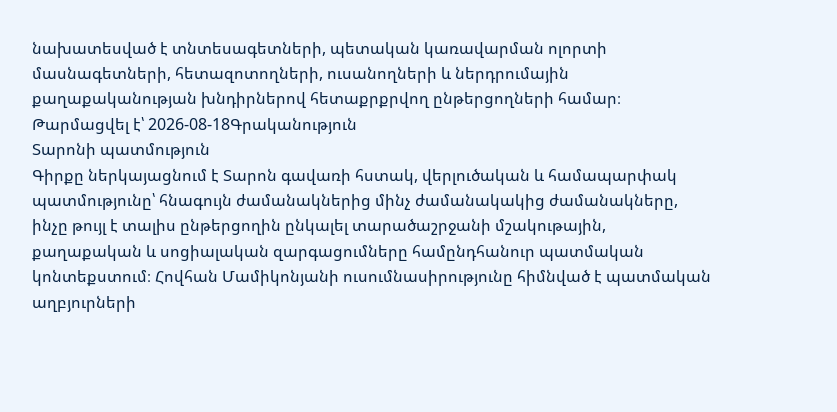նախատեսված է տնտեսագետների, պետական կառավարման ոլորտի մասնագետների, հետազոտողների, ուսանողների և ներդրումային քաղաքականության խնդիրներով հետաքրքրվող ընթերցողների համար։
Թարմացվել է՝ 2026-08-18Գրականություն
Տարոնի պատմություն
Գիրքը ներկայացնում է Տարոն գավառի հստակ, վերլուծական և համապարփակ պատմությունը՝ հնագույն ժամանակներից մինչ ժամանակակից ժամանակները, ինչը թույլ է տալիս ընթերցողին ընկալել տարածաշրջանի մշակութային, քաղաքական և սոցիալական զարգացումները համընդհանուր պատմական կոնտեքստում։ Հովհան Մամիկոնյանի ուսումնասիրությունը հիմնված է պատմական աղբյուրների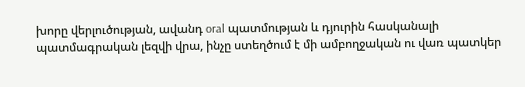խորը վերլուծության, ավանդ oral պատմության և դյուրին հասկանալի պատմագրական լեզվի վրա, ինչը ստեղծում է մի ամբողջական ու վառ պատկեր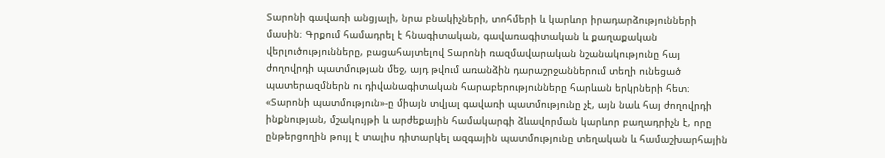Տարոնի գավառի անցյալի, նրա բնակիչների, տոհմերի և կարևոր իրադարձությունների մասին։ Գրքում համադրել է հնագիտական, գավառագիտական և քաղաքական վերլուծությունները, բացահայտելով Տարոնի ռազմավարական նշանակությունը հայ ժողովրդի պատմության մեջ, այդ թվում առանձին դարաշրջաններում տեղի ունեցած պատերազմներն ու դիվանագիտական հարաբերությունները հարևան երկրների հետ։ «Տարոնի պատմություն»-ը միայն տվյալ գավառի պատմությունը չէ, այն նաև հայ ժողովրդի ինքնության, մշակույթի և արժեքային համակարգի ձևավորման կարևոր բաղադրիչն է, որը ընթերցողին թույլ է տալիս դիտարկել ազգային պատմությունը տեղական և համաշխարհային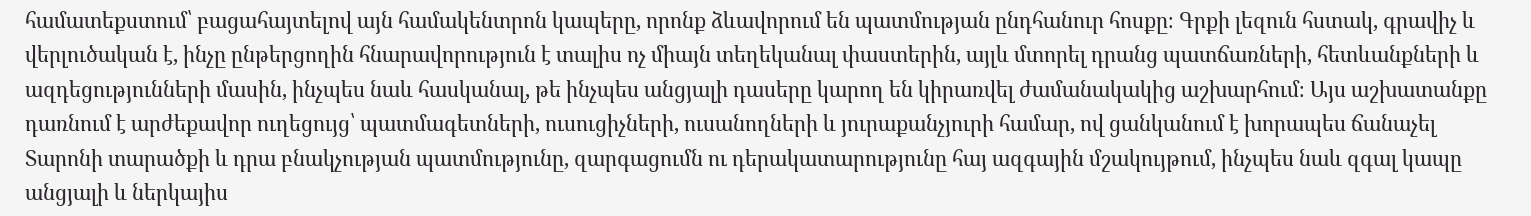համատեքստում՝ բացահայտելով այն համակենտրոն կապերը, որոնք ձևավորում են պատմության ընդհանուր հոսքը։ Գրքի լեզուն հստակ, գրավիչ և վերլուծական է, ինչը ընթերցողին հնարավորություն է տալիս ոչ միայն տեղեկանալ փաստերին, այլև մտորել դրանց պատճառների, հետևանքների և ազդեցությունների մասին, ինչպես նաև հասկանալ, թե ինչպես անցյալի դասերը կարող են կիրառվել ժամանակակից աշխարհում։ Այս աշխատանքը դառնում է արժեքավոր ուղեցույց՝ պատմագետների, ուսուցիչների, ուսանողների և յուրաքանչյուրի համար, ով ցանկանում է խորապես ճանաչել Տարոնի տարածքի և դրա բնակչության պատմությունը, զարգացումն ու դերակատարությունը հայ ազգային մշակույթում, ինչպես նաև զգալ կապը անցյալի և ներկայիս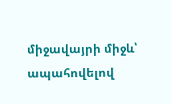միջավայրի միջև՝ ապահովելով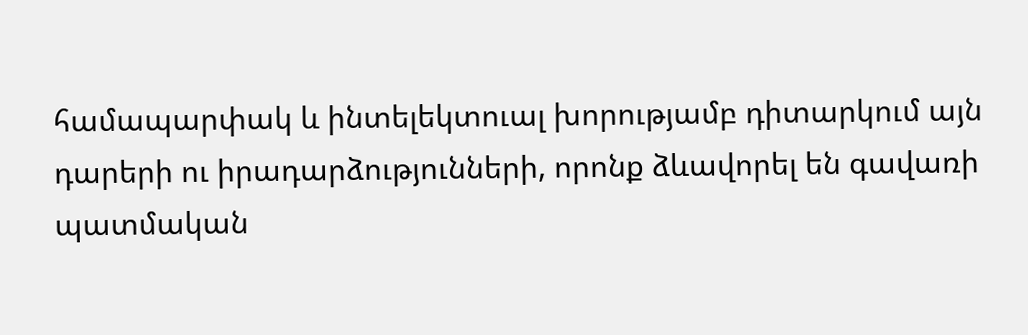համապարփակ և ինտելեկտուալ խորությամբ դիտարկում այն դարերի ու իրադարձությունների, որոնք ձևավորել են գավառի պատմական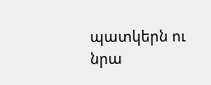պատկերն ու նրա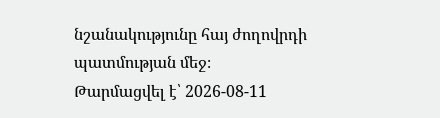նշանակությունը հայ ժողովրդի պատմության մեջ։
Թարմացվել է՝ 2026-08-11